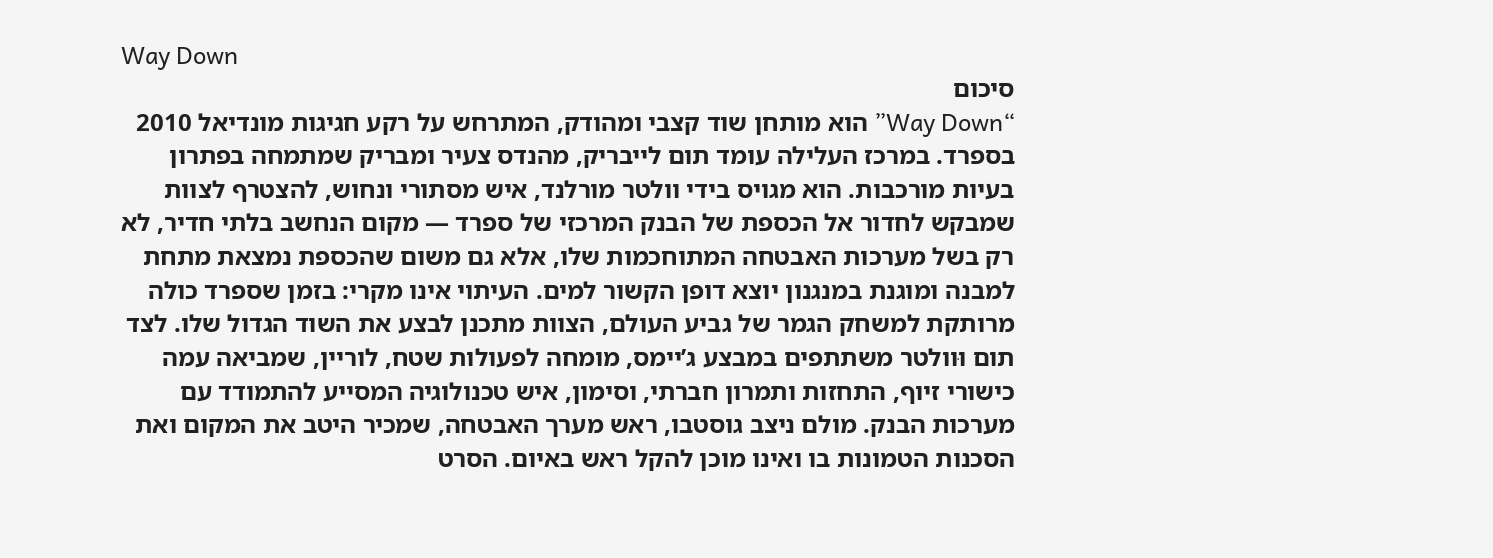Way Down
סיכום
“Way Down” הוא מותחן שוד קצבי ומהודק, המתרחש על רקע חגיגות מונדיאל 2010 בספרד. במרכז העלילה עומד תום לייבריק, מהנדס צעיר ומבריק שמתמחה בפתרון בעיות מורכבות. הוא מגויס בידי וולטר מורלנד, איש מסתורי ונחוש, להצטרף לצוות שמבקש לחדור אל הכספת של הבנק המרכזי של ספרד — מקום הנחשב בלתי חדיר, לא רק בשל מערכות האבטחה המתוחכמות שלו, אלא גם משום שהכספת נמצאת מתחת למבנה ומוגנת במנגנון יוצא דופן הקשור למים. העיתוי אינו מקרי: בזמן שספרד כולה מרותקת למשחק הגמר של גביע העולם, הצוות מתכנן לבצע את השוד הגדול שלו. לצד תום וּוולטר משתתפים במבצע ג’יימס, מומחה לפעולות שטח, לוריין, שמביאה עמה כישורי זיוף, התחזות ותמרון חברתי, וסימון, איש טכנולוגיה המסייע להתמודד עם מערכות הבנק. מולם ניצב גוסטבו, ראש מערך האבטחה, שמכיר היטב את המקום ואת הסכנות הטמונות בו ואינו מוכן להקל ראש באיום. הסרט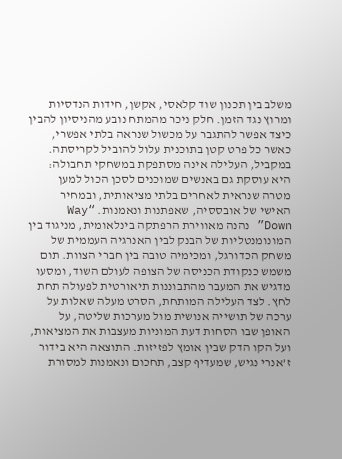משלב בין תכנון שוד קלאסי, אקשן, חידות הנדסיות ומרוץ נגד הזמן. חלק ניכר מהמתח נובע מהניסיון להבין כיצד אפשר להתגבר על מכשול שנראה בלתי אפשרי, כאשר כל פרט קטן בתוכנית עלול להוביל לקריסתה. במקביל, העלילה אינה מסתפקת במשחקי תחבולה: היא עוסקת גם באנשים שמוכנים לסכן הכול למען מטרה שנראית לאחרים בלתי מציאותית, ובמחיר האישי של אובססיה, שאפתנות ונאמנות. “Way Down” נהנה מאווירת הרפתקה בינלאומית, מניגוד בין המונומנטליות של הבנק לבין האנרגיה העממית של משחק הכדורגל, ומכימיה טובה בין חברי הצוות. תום משמש כנקודת הכניסה של הצופה לעולם השוד, ומסעו מדגיש את המעבר מהתבוננות תיאורטית לפעולה תחת לחץ. לצד העלילה המותחת, הסרט מעלה שאלות על ערכה של תושייה אנושית מול מערכות שליטה, על האופן שבו הסחות דעת המוניות מעצבות את המציאות, ועל הקו הדק שבין אומץ לפזיזות. התוצאה היא בידור ז’אנרי נגיש, שמעדיף קצב, תחכום ונאמנות למסורת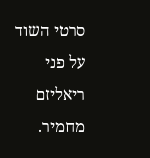סרטי השוד על פני ריאליזם מחמיר.